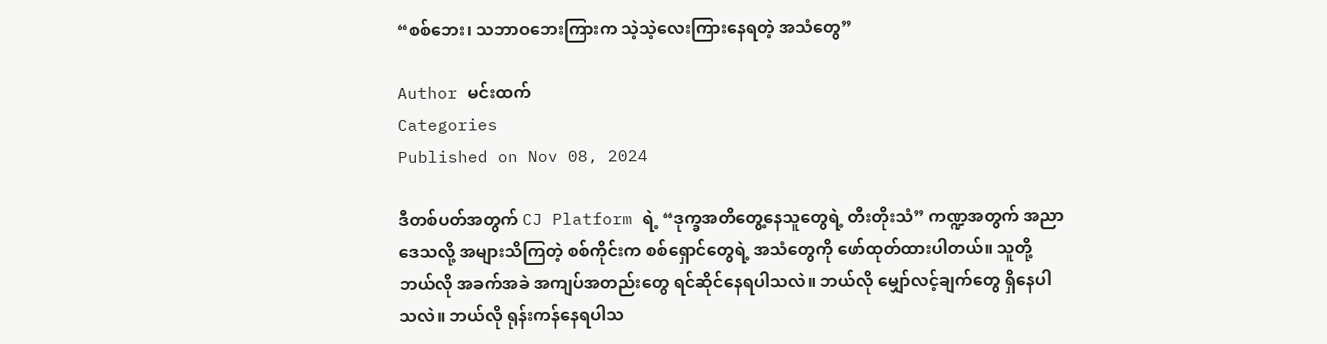“စစ်ဘေး၊ သဘာဝဘေးကြားက သဲ့သဲ့လေးကြားနေရတဲ့ အသံတွေ”

Author မင်းထက်
Categories
Published on Nov 08, 2024

ဒီတစ်ပတ်အတွက် CJ Platform ရဲ့ “ဒုက္ခအတိတွေ့နေသူတွေရဲ့ တီးတိုးသံ” ကဏ္ဍအတွက် အညာဒေသလို့ အများသိကြတဲ့ စစ်ကိုင်းက စစ်ရှောင်တွေရဲ့ အသံတွေကို ဖော်ထုတ်ထားပါတယ်။ သူတို့ ဘယ်လို အခက်အခဲ အကျပ်အတည်းတွေ ရင်ဆိုင်နေရပါသလဲ။ ဘယ်လို မျှော်လင့်ချက်တွေ ရှိနေပါသလဲ။ ဘယ်လို ရုန်းကန်နေရပါသ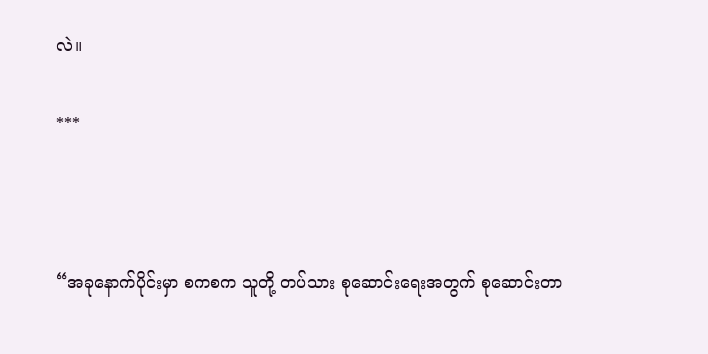လဲ။

***



“အခုနောက်ပိုင်းမှာ စကစက သူတို့ တပ်သား စုဆောင်းရေးအတွက် စုဆောင်းတာ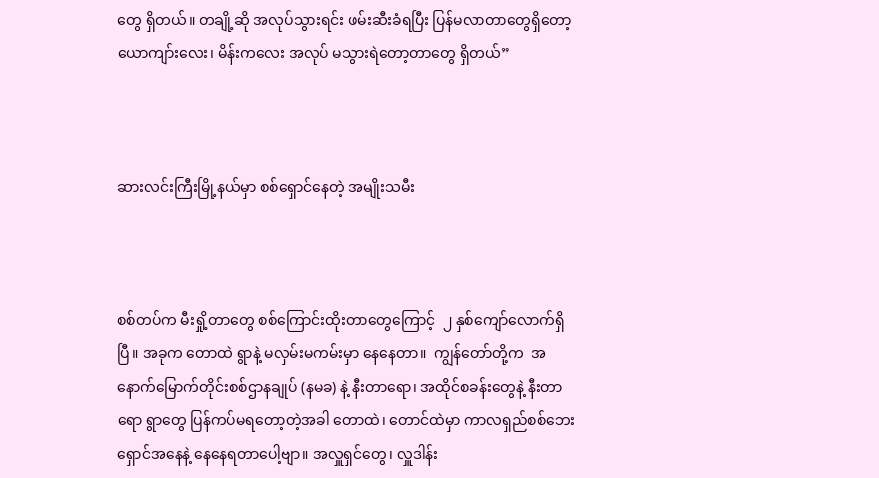တွေ ရှိတယ်။ တချို့ဆို အလုပ်သွားရင်း ဖမ်းဆီးခံရပြီး ပြန်မလာတာတွေရှိတော့ ယောကျာ်းလေး၊ မိန်းကလေး အလုပ် မသွားရဲတော့တာတွေ ရှိတယ်”



ဆားလင်းကြီးမြို့နယ်မှာ စစ်ရှောင်နေတဲ့ အမျိုးသမီး



စစ်တပ်က မီးရှို့တာတွေ စစ်ကြောင်းထိုးတာတွေကြောင့်  ၂ နှစ်ကျော်လောက်ရှိပြီ။ အခုက တောထဲ ရွာနဲ့ မလှမ်းမကမ်းမှာ နေနေတာ။  ကျွန်တော်တို့က  အနောက်မြောက်တိုင်းစစ်ဌာနချုပ် (နမခ) နဲ့ နီးတာရော၊ အထိုင်စခန်းတွေနဲ့ နီးတာရော ရွာတွေ ပြန်ကပ်မရတော့တဲ့အခါ တောထဲ၊ တောင်ထဲမှာ ကာလရှည်စစ်ဘေးရှောင်အနေနဲ့ နေနေရတာပေါ့ဗျာ။ အလှူရှင်တွေ၊ လှူဒါန်း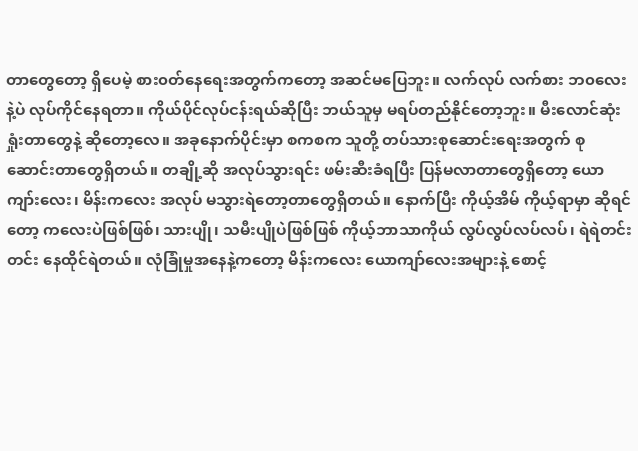တာတွေတော့ ရှိပေမဲ့ စား၀တ်နေရေးအတွက်ကတော့ အဆင်မပြေဘူး။ လက်လုပ် လက်စား ဘ၀လေးနဲ့ပဲ လုပ်ကိုင်နေရတာ။ ကိုယ်ပိုင်လုပ်ငန်းရယ်ဆိုပြီး ဘယ်သူမှ မရပ်တည်နိုင်တော့ဘူး။ မီးလောင်ဆုံးရှုံးတာတွေနဲ့ ဆိုတော့လေ။ အခုနောက်ပိုင်းမှာ စကစက သူတို့ တပ်သားစုဆောင်းရေးအတွက် စုဆောင်းတာတွေရှိတယ်။ တချို့ဆို အလုပ်သွားရင်း ဖမ်းဆီးခံရပြီး ပြန်မလာတာတွေရှိတော့ ယောကျာ်းလေး၊ မိန်းကလေး အလုပ် မသွားရဲတော့တာတွေရှိတယ်။ နောက်ပြီး ကိုယ့်အိမ် ကိုယ့်ရာမှာ ဆိုရင်တော့ ကလေးပဲဖြစ်ဖြစ်၊ သားပျို၊ သမီးပျိုပဲဖြစ်ဖြစ် ကိုယ့်ဘာသာကိုယ် လွပ်လွပ်လပ်လပ်၊ ရဲရဲတင်းတင်း နေထိုင်ရဲတယ်။ လုံခြုံမှုအနေနဲ့ကတော့ မိန်းကလေး ယောကျာ်လေးအများနဲ့ စောင့်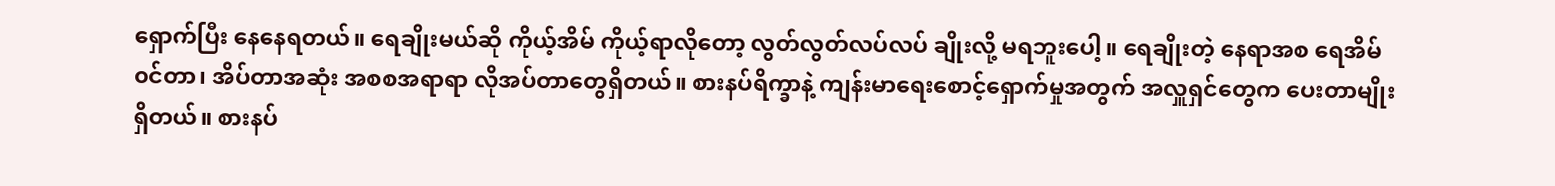ရှောက်ပြီး နေနေရတယ်။ ရေချိုးမယ်ဆို ကိုယ့်အိမ် ကိုယ့်ရာလိုတော့ လွတ်လွတ်လပ်လပ် ချိုးလို့ မရဘူးပေါ့။ ရေချိုးတဲ့ နေရာအစ ရေအိမ်၀င်တာ၊ အိပ်တာအဆုံး အစစအရာရာ လိုအပ်တာတွေရှိတယ်။ စားနပ်ရိက္ခာနဲ့ ကျန်းမာရေးစောင့်ရှောက်မှုအတွက် အလှူရှင်တွေက ပေးတာမျိုး ရှိတယ်။ စားနပ်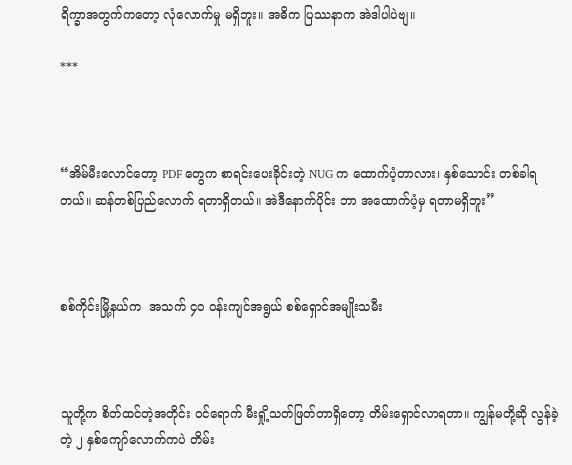ရိက္ခာအတွက်ကတော့ လုံလောက်မှု မရှိဘူး။ အဓိက ပြဿနာက အဲဒါပါပဲဗျ။

***



“အိမ်မီးလောင်တော့ PDF တွေက စာရင်းပေးခိုင်းတဲ့ NUG က ထောက်ပံ့တာလား၊ နှစ်သောင်း တစ်ခါရတယ်။ ဆန်တစ်ပြည်လောက် ရတာရှိတယ်။ အဲဒီနောက်ပိုင်း ဘာ အထောက်ပံ့မှ ရတာမရှိဘူး”



စစ်ကိုင်းမြို့နယ်က  အသက် ၄၀ ဝန်းကျင်အရွယ် စစ်ရှောင်အမျိုးသမီး



သူတို့က စိတ်ထင်တဲ့အတိုင်း ၀င်ရောက် မီးရှို့သတ်ဖြတ်တာရှိတော့ တိမ်းရှောင်လာရတာ။ ကျွန်မတို့ဆို လွန်ခဲ့တဲ့ ၂ နှစ်ကျော်လောက်ကပဲ တိမ်း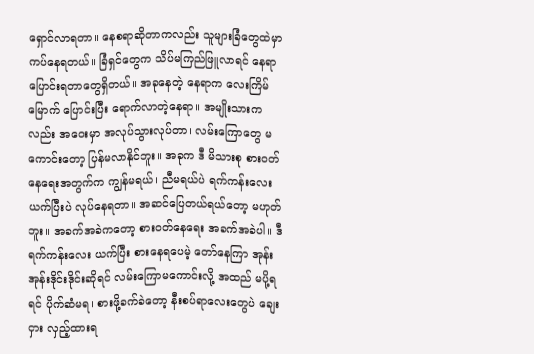ရှောင်လာရတာ။ နေစရာဆိုတာကလည်း သူများခြံတွေထဲမှာ ကပ်နေရတယ်။ ခြံရှင်တွေက သိပ်မကြည်ဖြူလာရင် နေရာပြောင်းရတာတွေရှိတယ်။ အခုနေတဲ့ နေရာက လေးကြိမ်မြောက် ပြောင်းပြီး ရောက်လာတဲ့နေရာ။ အမျိုးသားကလည်း အဝေးမှာ အလုပ်သွားလုပ်တာ၊ လမ်းကြောတွေ မကောင်းတော့ ပြန်မလာနိုင်ဘူး။ အခုက ဒီ မိသားစု စား၀တ်နေရေးအတွက်က ကျွန်မရယ်၊ ညီမရယ်ပဲ ရက်ကန်းလေး ယက်ပြီးပဲ လုပ်နေရတာ။ အဆင်ပြေတယ်ရယ်တော့ မဟုတ်ဘူး။ အခက်အခဲကတော့ စား၀တ်နေရေး အခက်အခဲပါ။ ဒီရက်ကန်းလေး ယက်ပြီး စားနေရပေမဲ့ တော်နေကြာ အုန်းအုန်းဒိုင်းဒိုင်းဆိုရင် လမ်းကြောမကောင်းလို့ အထည် မပို့ရရင် ပိုက်ဆံမရ၊ စားဖို့ခက်ခဲတော့ နီးစပ်ရာလေးတွေပဲ ချေးငှား လှည့်ထားရ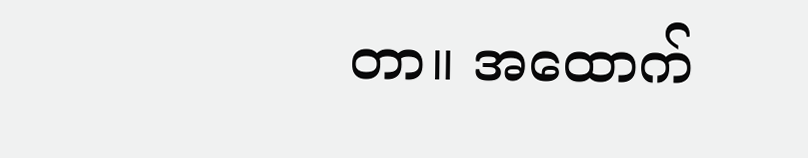တာ။ အထောက်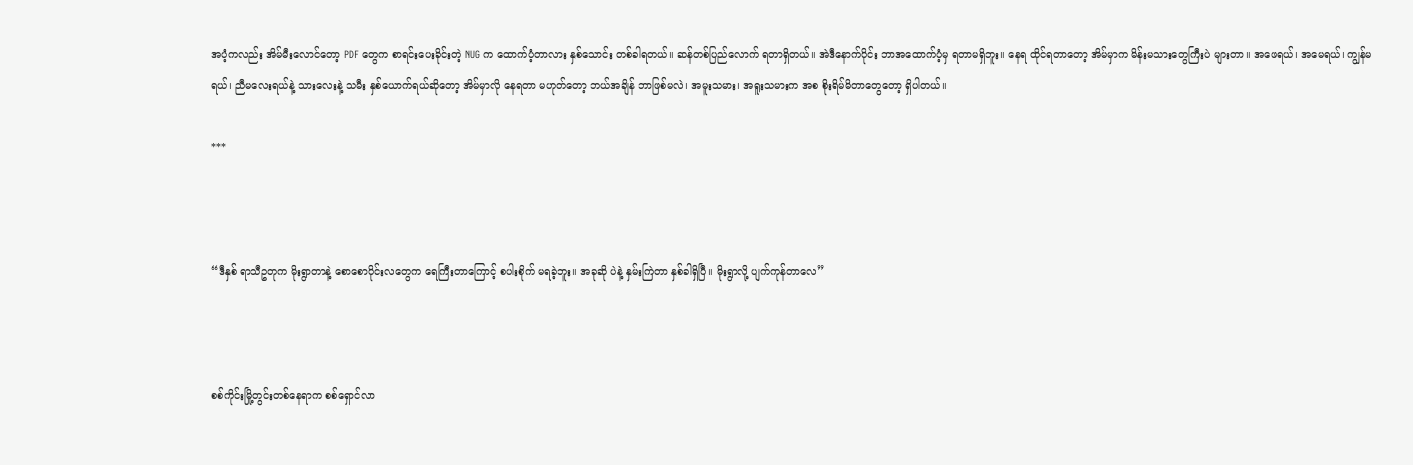အပံ့ကလည်း အိမ်မီးလောင်တော့ PDF တွေက စာရင်းပေးခိုင်းတဲ့ NUG က ထောက်ပံ့တာလား နှစ်သောင်း တစ်ခါရတယ်။ ဆန်တစ်ပြည်လောက် ရတာရှိတယ်။ အဲဒီနောက်ပိုင်း ဘာအထောက်ပံ့မှ ရတာမရှိဘူး။ နေရ ထိုင်ရတာတော့ အိမ်မှာက မိန်းမသားတွေကြီးပဲ များတာ။ အဖေရယ်၊ အမေရယ်၊ ကျွန်မရယ်၊ ညီမလေးရယ်နဲ့ သားလေးနဲ့ သမီး နှစ်ယောက်ရယ်ဆိုတော့ အိမ်မှာလို နေရတာ မဟုတ်တော့ ဘယ်အချိန် ဘာဖြစ်မလဲ၊ အမူးသမား၊ အရူးသမားက အစ စိုးရိမ်မိတာတွေတော့ ရှိပါတယ်။

***



“ဒီနှစ် ရာသီဥတုက မိုးရွာတာနဲ့ စောစောပိုင်းလတွေက ရေကြီးတာကြောင့် စပါးစိုက် မရခဲ့ဘူး။ အခုဆို ပဲနဲ့ နှမ်းကြဲတာ နှစ်ခါရှိပြီ။ မိုးရွာလို့ ပျက်ကုန်တာလေ”



စစ်ကိုင်းမြို့တွင်းတစ်နေရာက စစ်ရှောင်လာ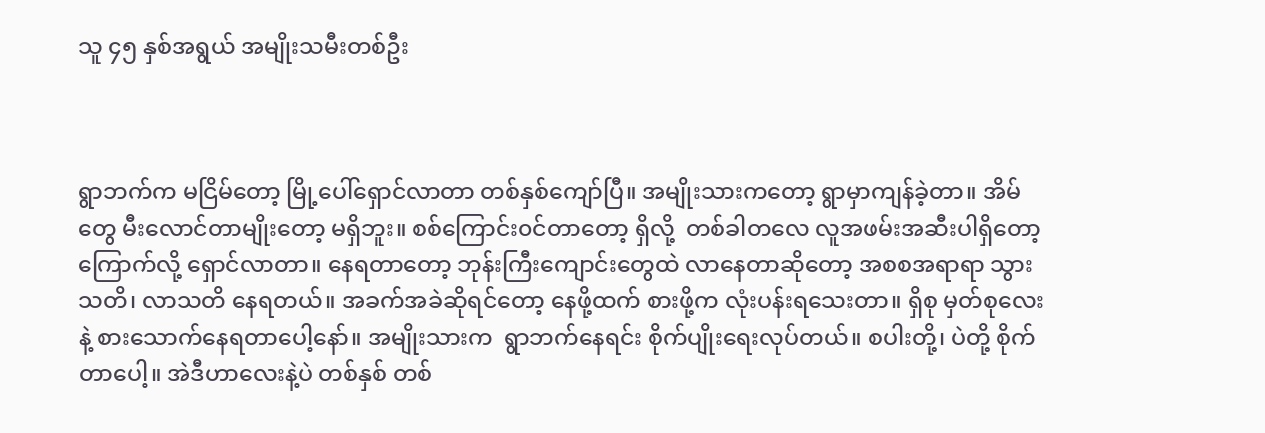သူ ၄၅ နှစ်အရွယ် အမျိုးသမီးတစ်ဦး



ရွာဘက်က မငြိမ်တော့ မြို့ပေါ်ရှောင်လာတာ တစ်နှစ်ကျော်ပြီ။ အမျိုးသားကတော့ ရွာမှာကျန်ခဲ့တာ။ အိမ်တွေ မီးလောင်တာမျိုးတော့ မရှိဘူး။ စစ်ကြောင်း၀င်တာတော့ ရှိလို့  တစ်ခါတလေ လူအဖမ်းအဆီးပါရှိတော့ ကြောက်လို့ ရှောင်လာတာ။ နေရတာတော့ ဘုန်းကြီးကျောင်းတွေထဲ လာနေတာဆိုတော့ အစစအရာရာ သွားသတိ၊ လာသတိ နေရတယ်။ အခက်အခဲဆိုရင်တော့ နေဖို့ထက် စားဖို့က လုံးပန်းရသေးတာ။ ရှိစု မှတ်စုလေးနဲ့ စားသောက်နေရတာပေါ့နော်။ အမျိုးသားက  ရွာဘက်နေရင်း စိုက်ပျိုးရေးလုပ်တယ်။ စပါးတို့၊ ပဲတို့ စိုက်တာပေါ့။ အဲဒီဟာလေးနဲ့ပဲ တစ်နှစ် တစ်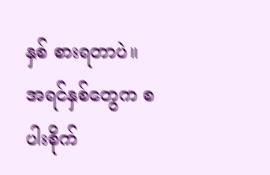နှစ် စားရတာပဲ။ အရင်နှစ်တွေက စပါးစိုက်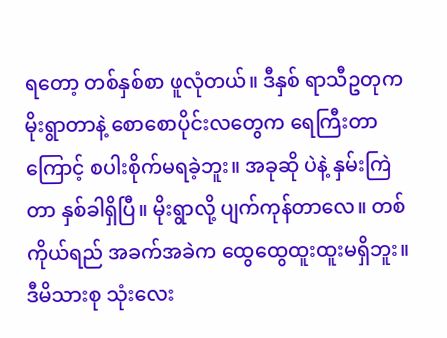ရတော့ တစ်နှစ်စာ ဖူလုံတယ်။ ဒီနှစ် ရာသီဥတုက မိုးရွာတာနဲ့ စောစောပိုင်းလတွေက ရေကြီးတာကြောင့် စပါးစိုက်မရခဲ့ဘူး။ အခုဆို ပဲနဲ့ နှမ်းကြဲတာ နှစ်ခါရှိပြီ။ မိုးရွာလို့ ပျက်ကုန်တာလေ။ တစ်ကိုယ်ရည် အခက်အခဲက ထွေထွေထူးထူးမရှိဘူး။ ဒီမိသားစု သုံးလေး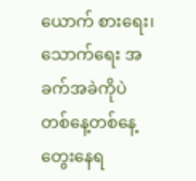ယောက် စားရေး၊ သောက်ရေး အခက်အခဲကိုပဲ တစ်နေ့တစ်နေ့ တွေးနေရ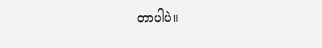တာပါပဲ။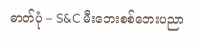ဓာတ်ပုံ – S&C မီးဘေးစစ်ဘေးပညာ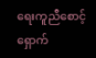ရေးကူညီစောင့်ရှောက်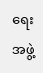ရေးအဖွဲ့